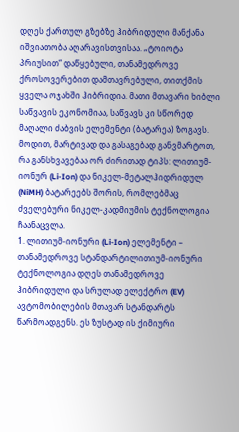დღეს ქართულ გზებზე ჰიბრიდული მანქანა იშვიათობა აღარავისთვისაა. „ტოიოტა პრიუსით“ დაწყებული, თანამედროვე ქროსოვერებით დამთავრებული, თითქმის ყველა ოჯახში ჰიბრიდია. მათი მთავარი ხიბლი საწვავის ეკონომიაა, საწვავს კი სწორედ მაღალი ძაბვის ელემენტი (ბატარეა) ზოგავს.
მოდით, მარტივად და გასაგებად განვმარტოთ, რა განსხვავებაა ორ ძირითად ტიპს: ლითიუმ-იონურ (Li-Ion) და ნიკელ-მეტალჰიდრიდულ (NiMH) ბატარეებს შორის, რომლებმაც ძველებური ნიკელ-კადმიუმის ტექნოლოგია ჩაანაცვლა.
1. ლითიუმ-იონური (Li-Ion) ელემენტი – თანამედროვე სტანდარტილითიუმ-იონური ტექნოლოგია დღეს თანამედროვე ჰიბრიდული და სრულად ელექტრო (EV) ავტომობილების მთავარ სტანდარტს წარმოადგენს. ეს ზუსტად ის ქიმიური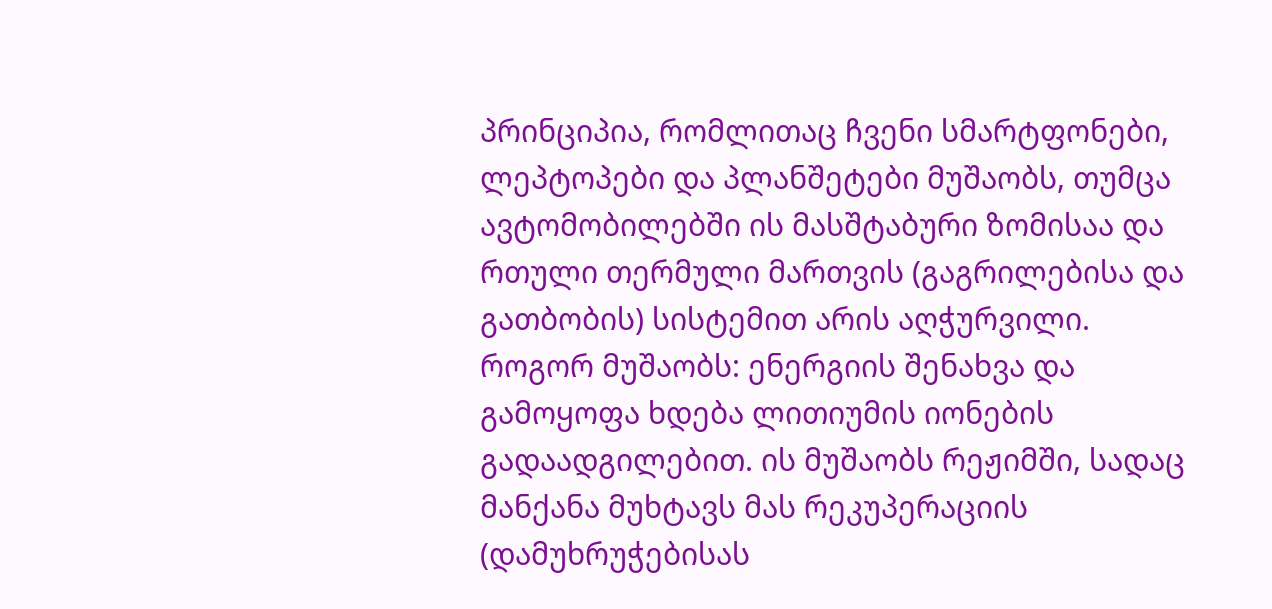პრინციპია, რომლითაც ჩვენი სმარტფონები, ლეპტოპები და პლანშეტები მუშაობს, თუმცა ავტომობილებში ის მასშტაბური ზომისაა და რთული თერმული მართვის (გაგრილებისა და გათბობის) სისტემით არის აღჭურვილი.
როგორ მუშაობს: ენერგიის შენახვა და გამოყოფა ხდება ლითიუმის იონების გადაადგილებით. ის მუშაობს რეჟიმში, სადაც მანქანა მუხტავს მას რეკუპერაციის (დამუხრუჭებისას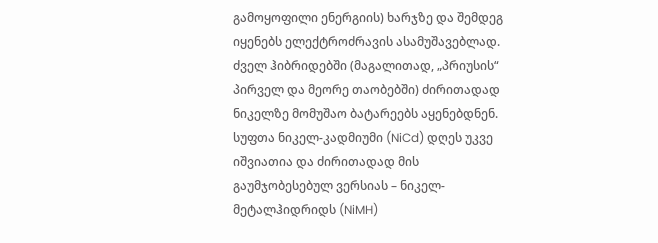გამოყოფილი ენერგიის) ხარჯზე და შემდეგ იყენებს ელექტროძრავის ასამუშავებლად.
ძველ ჰიბრიდებში (მაგალითად, „პრიუსის“ პირველ და მეორე თაობებში) ძირითადად ნიკელზე მომუშაო ბატარეებს აყენებდნენ. სუფთა ნიკელ-კადმიუმი (NiCd) დღეს უკვე იშვიათია და ძირითადად მის გაუმჯობესებულ ვერსიას – ნიკელ-მეტალჰიდრიდს (NiMH)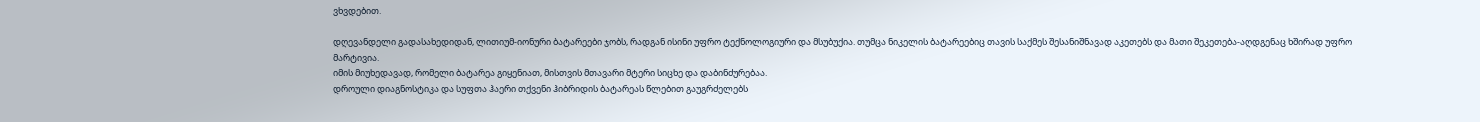ვხვდებით.

დღევანდელი გადასახედიდან, ლითიუმ-იონური ბატარეები ჯობს, რადგან ისინი უფრო ტექნოლოგიური და მსუბუქია. თუმცა ნიკელის ბატარეებიც თავის საქმეს შესანიშნავად აკეთებს და მათი შეკეთება-აღდგენაც ხშირად უფრო მარტივია.
იმის მიუხედავად, რომელი ბატარეა გიყენიათ, მისთვის მთავარი მტერი სიცხე და დაბინძურებაა.
დროული დიაგნოსტიკა და სუფთა ჰაერი თქვენი ჰიბრიდის ბატარეას წლებით გაუგრძელებს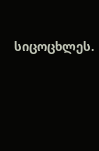სიცოცხლეს.